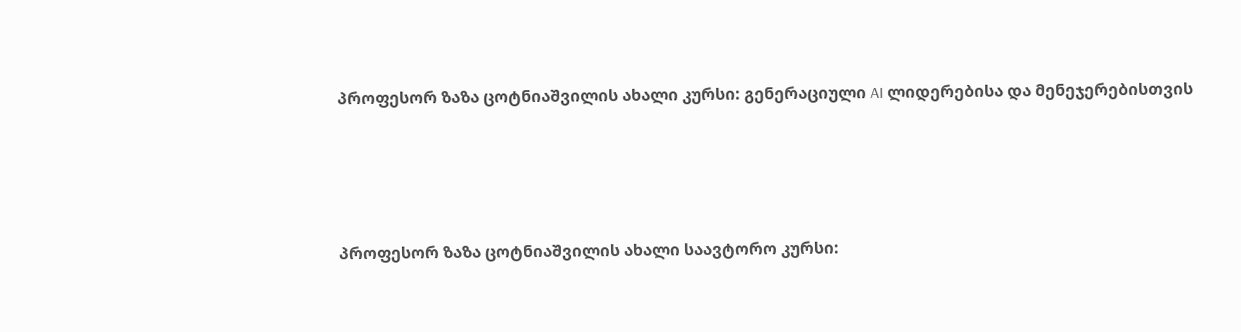პროფესორ ზაზა ცოტნიაშვილის ახალი კურსი: გენერაციული AI ლიდერებისა და მენეჯერებისთვის




პროფესორ ზაზა ცოტნიაშვილის ახალი საავტორო კურსი: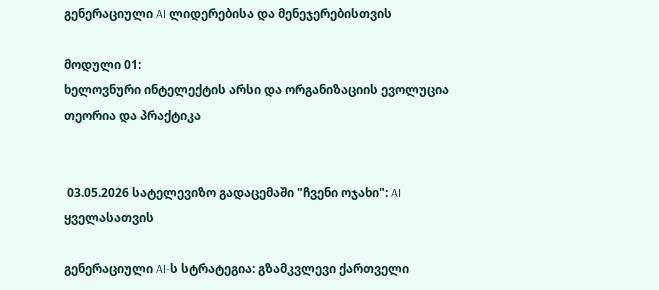გენერაციული AI ლიდერებისა და მენეჯერებისთვის

მოდული 01:
ხელოვნური ინტელექტის არსი და ორგანიზაციის ევოლუცია
თეორია და პრაქტიკა


 03.05.2026 სატელევიზო გადაცემაში "ჩვენი ოჯახი": AI ყველასათვის

გენერაციული AI-ს სტრატეგია: გზამკვლევი ქართველი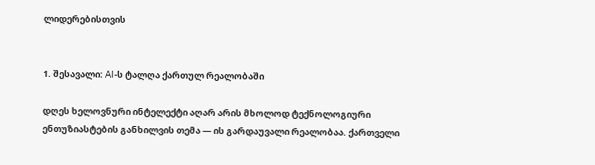ლიდერებისთვის


1. შესავალი: AI-ს ტალღა ქართულ რეალობაში

დღეს ხელოვნური ინტელექტი აღარ არის მხოლოდ ტექნოლოგიური ენთუზიასტების განხილვის თემა — ის გარდაუვალი რეალობაა. ქართველი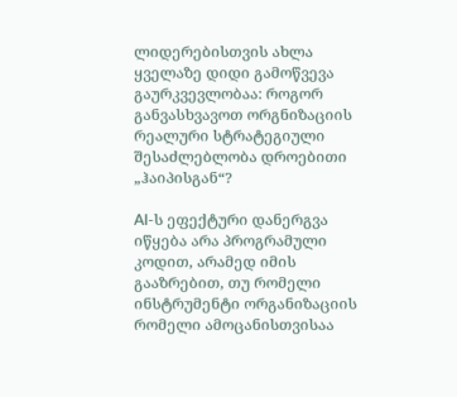ლიდერებისთვის ახლა ყველაზე დიდი გამოწვევა გაურკვევლობაა: როგორ განვასხვავოთ ორგნიზაციის რეალური სტრატეგიული შესაძლებლობა დროებითი „ჰაიპისგან“?

AI-ს ეფექტური დანერგვა იწყება არა პროგრამული კოდით, არამედ იმის გააზრებით, თუ რომელი ინსტრუმენტი ორგანიზაციის რომელი ამოცანისთვისაა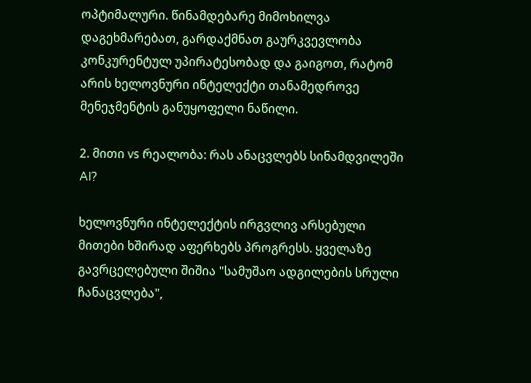ოპტიმალური. წინამდებარე მიმოხილვა დაგეხმარებათ, გარდაქმნათ გაურკვევლობა კონკურენტულ უპირატესობად და გაიგოთ, რატომ არის ხელოვნური ინტელექტი თანამედროვე მენეჯმენტის განუყოფელი ნაწილი.

2. მითი vs რეალობა: რას ანაცვლებს სინამდვილეში AI?

ხელოვნური ინტელექტის ირგვლივ არსებული მითები ხშირად აფერხებს პროგრესს. ყველაზე გავრცელებული შიშია "სამუშაო ადგილების სრული ჩანაცვლება",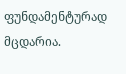ფუნდამენტურად მცდარია.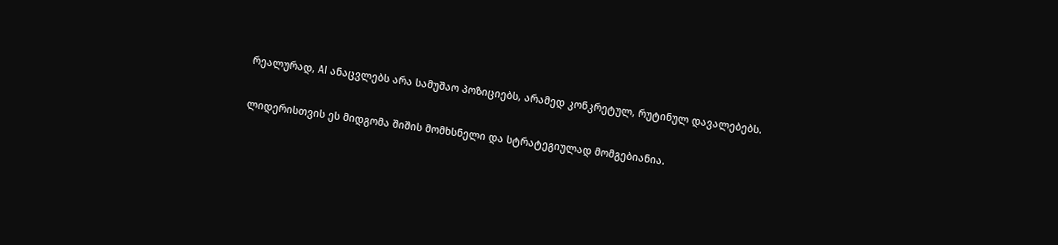რეალურად, AI ანაცვლებს არა სამუშაო პოზიციებს, არამედ კონკრეტულ, რუტინულ დავალებებს.

ლიდერისთვის ეს მიდგომა შიშის მომხსნელი და სტრატეგიულად მომგებიანია.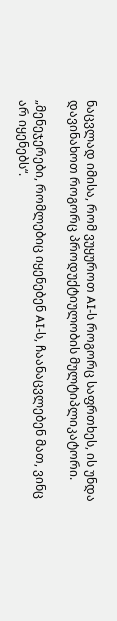ნაცვლად იმისა, რომ ვუყუროთ AI-ს როგორც საფრთხეს, ის უნდა დავინახოთ როგორც პროდუქტიულობის მულტიპლიკატორი.

„მენეჯერები, რომლებიც იყენებენ AI-ს, ჩაანაცვლებენ მათ, ვინც არ იყენებს“.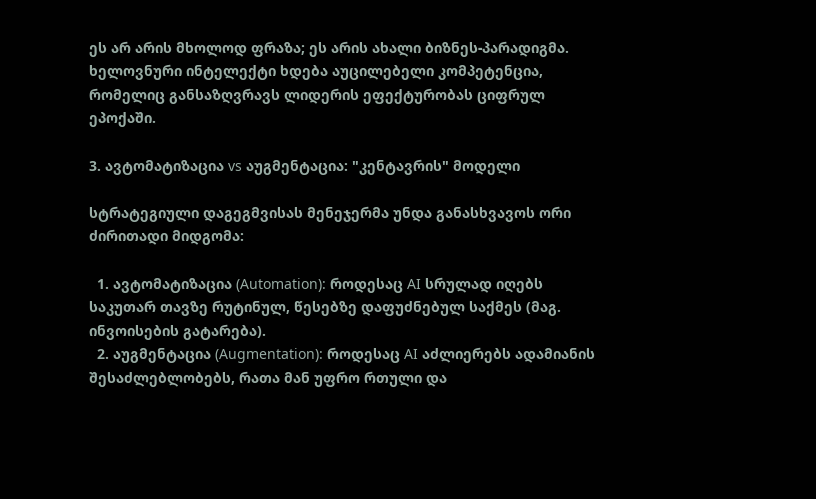ეს არ არის მხოლოდ ფრაზა; ეს არის ახალი ბიზნეს-პარადიგმა. ხელოვნური ინტელექტი ხდება აუცილებელი კომპეტენცია, რომელიც განსაზღვრავს ლიდერის ეფექტურობას ციფრულ ეპოქაში.

3. ავტომატიზაცია vs აუგმენტაცია: "კენტავრის" მოდელი

სტრატეგიული დაგეგმვისას მენეჯერმა უნდა განასხვავოს ორი ძირითადი მიდგომა:

  1. ავტომატიზაცია (Automation): როდესაც AI სრულად იღებს საკუთარ თავზე რუტინულ, წესებზე დაფუძნებულ საქმეს (მაგ. ინვოისების გატარება).
  2. აუგმენტაცია (Augmentation): როდესაც AI აძლიერებს ადამიანის შესაძლებლობებს, რათა მან უფრო რთული და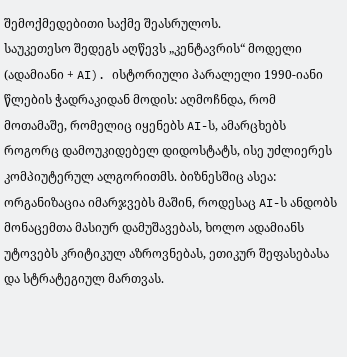შემოქმედებითი საქმე შეასრულოს.
საუკეთესო შედეგს აღწევს „კენტავრის“ მოდელი (ადამიანი + AI). ისტორიული პარალელი 1990-იანი წლების ჭადრაკიდან მოდის: აღმოჩნდა, რომ მოთამაშე, რომელიც იყენებს AI-ს, ამარცხებს როგორც დამოუკიდებელ დიდოსტატს, ისე უძლიერეს კომპიუტერულ ალგორითმს. ბიზნესშიც ასეა: ორგანიზაცია იმარჯვებს მაშინ, როდესაც AI-ს ანდობს მონაცემთა მასიურ დამუშავებას, ხოლო ადამიანს უტოვებს კრიტიკულ აზროვნებას, ეთიკურ შეფასებასა და სტრატეგიულ მართვას.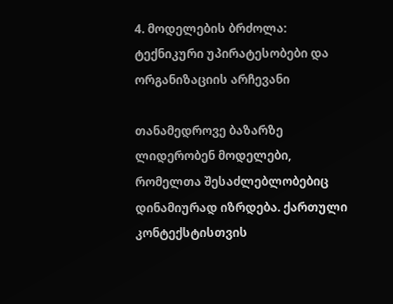4. მოდელების ბრძოლა: ტექნიკური უპირატესობები და ორგანიზაციის არჩევანი

თანამედროვე ბაზარზე ლიდერობენ მოდელები, რომელთა შესაძლებლობებიც დინამიურად იზრდება. ქართული კონტექსტისთვის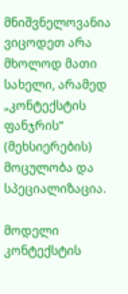მნიშვნელოვანია ვიცოდეთ არა მხოლოდ მათი სახელი, არამედ „კონტექსტის ფანჯრის“ (მეხსიერების) მოცულობა და სპეციალიზაცია.

მოდელი
კონტექსტის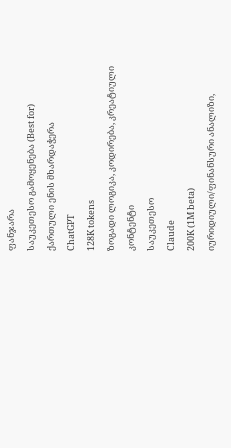ფანჯარა
საუკეთესო გამოყენება (Best for)
ქართული ენის მხარდაჭერა
ChatGPT
128K tokens
ზოგადი ლოგიკა, კოდირება, კრეატიული კონტენტი
საუკეთესო
Claude
200K (1M beta)
იურიდიული/ფინანსური ანალიზი,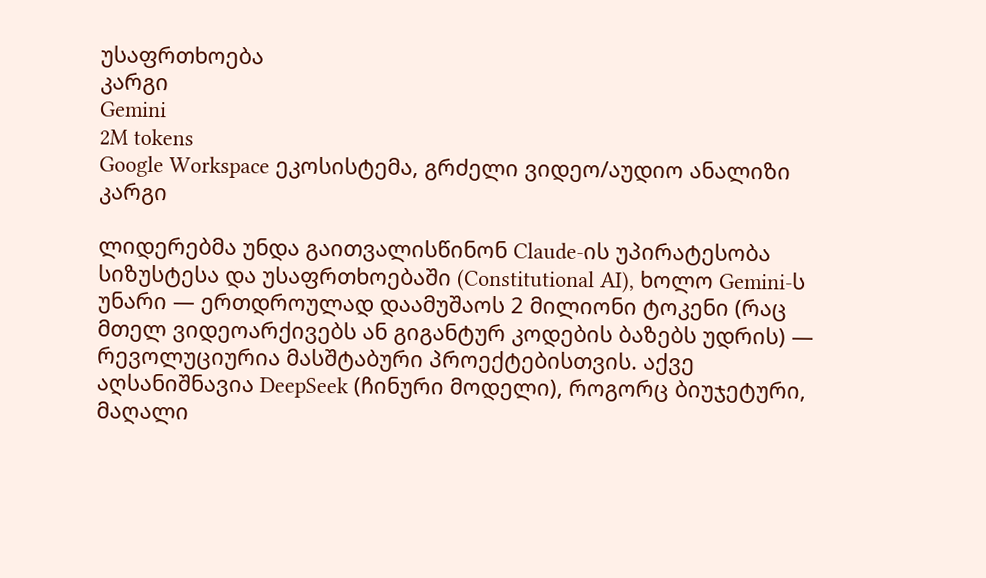უსაფრთხოება
კარგი
Gemini
2M tokens
Google Workspace ეკოსისტემა, გრძელი ვიდეო/აუდიო ანალიზი
კარგი

ლიდერებმა უნდა გაითვალისწინონ Claude-ის უპირატესობა სიზუსტესა და უსაფრთხოებაში (Constitutional AI), ხოლო Gemini-ს უნარი — ერთდროულად დაამუშაოს 2 მილიონი ტოკენი (რაც მთელ ვიდეოარქივებს ან გიგანტურ კოდების ბაზებს უდრის) — რევოლუციურია მასშტაბური პროექტებისთვის. აქვე აღსანიშნავია DeepSeek (ჩინური მოდელი), როგორც ბიუჯეტური, მაღალი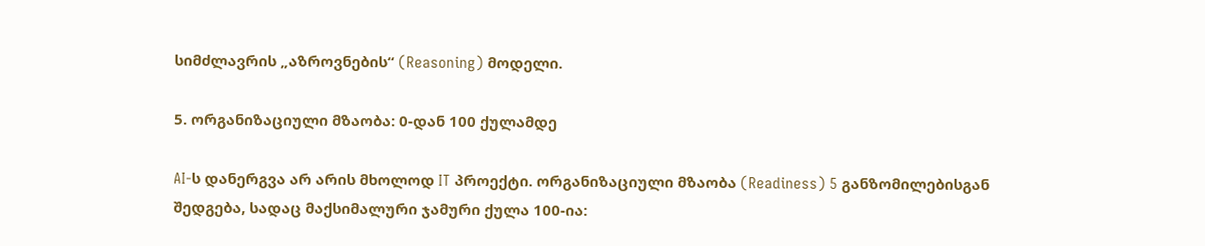სიმძლავრის „აზროვნების“ (Reasoning) მოდელი.

5. ორგანიზაციული მზაობა: 0-დან 100 ქულამდე

AI-ს დანერგვა არ არის მხოლოდ IT პროექტი. ორგანიზაციული მზაობა (Readiness) 5 განზომილებისგან შედგება, სადაც მაქსიმალური ჯამური ქულა 100-ია: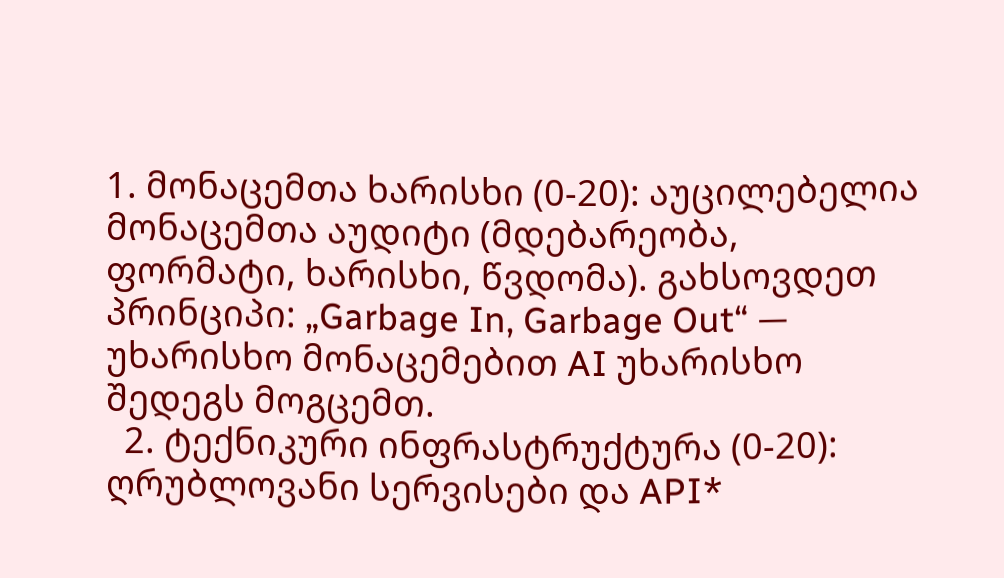1. მონაცემთა ხარისხი (0-20): აუცილებელია მონაცემთა აუდიტი (მდებარეობა, ფორმატი, ხარისხი, წვდომა). გახსოვდეთ პრინციპი: „Garbage In, Garbage Out“ — უხარისხო მონაცემებით AI უხარისხო შედეგს მოგცემთ.
  2. ტექნიკური ინფრასტრუქტურა (0-20): ღრუბლოვანი სერვისები და API*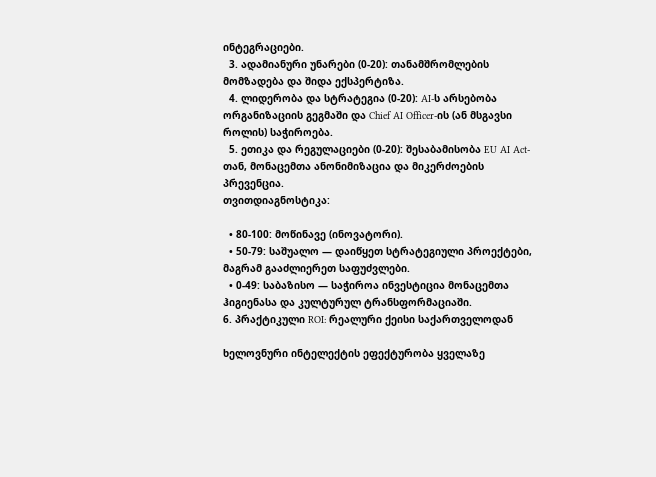ინტეგრაციები.
  3. ადამიანური უნარები (0-20): თანამშრომლების მომზადება და შიდა ექსპერტიზა.
  4. ლიდერობა და სტრატეგია (0-20): AI-ს არსებობა ორგანიზაციის გეგმაში და Chief AI Officer-ის (ან მსგავსი როლის) საჭიროება.
  5. ეთიკა და რეგულაციები (0-20): შესაბამისობა EU AI Act-თან, მონაცემთა ანონიმიზაცია და მიკერძოების პრევენცია.
თვითდიაგნოსტიკა:

  • 80-100: მოწინავე (ინოვატორი).
  • 50-79: საშუალო — დაიწყეთ სტრატეგიული პროექტები, მაგრამ გააძლიერეთ საფუძვლები.
  • 0-49: საბაზისო — საჭიროა ინვესტიცია მონაცემთა ჰიგიენასა და კულტურულ ტრანსფორმაციაში.
6. პრაქტიკული ROI: რეალური ქეისი საქართველოდან

ხელოვნური ინტელექტის ეფექტურობა ყველაზე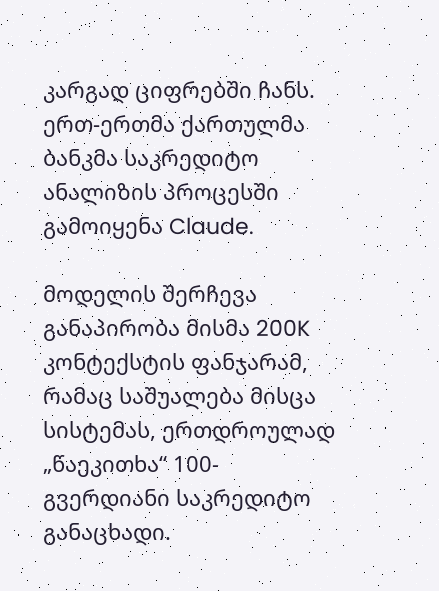კარგად ციფრებში ჩანს. ერთ-ერთმა ქართულმა ბანკმა საკრედიტო ანალიზის პროცესში გამოიყენა Claude.

მოდელის შერჩევა განაპირობა მისმა 200K კონტექსტის ფანჯარამ, რამაც საშუალება მისცა სისტემას, ერთდროულად „წაეკითხა“ 100-გვერდიანი საკრედიტო განაცხადი.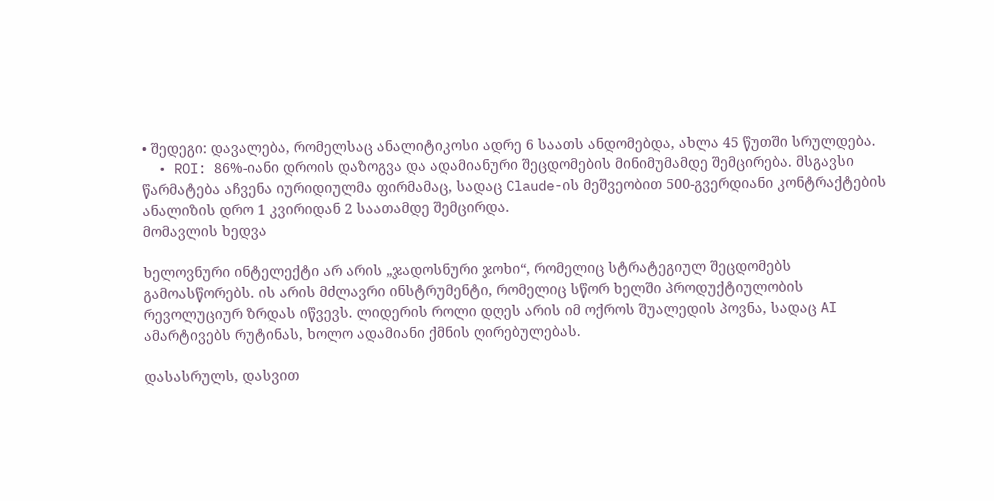• შედეგი: დავალება, რომელსაც ანალიტიკოსი ადრე 6 საათს ანდომებდა, ახლა 45 წუთში სრულდება.
  • ROI: 86%-იანი დროის დაზოგვა და ადამიანური შეცდომების მინიმუმამდე შემცირება. მსგავსი წარმატება აჩვენა იურიდიულმა ფირმამაც, სადაც Claude-ის მეშვეობით 500-გვერდიანი კონტრაქტების ანალიზის დრო 1 კვირიდან 2 საათამდე შემცირდა.
მომავლის ხედვა

ხელოვნური ინტელექტი არ არის „ჯადოსნური ჯოხი“, რომელიც სტრატეგიულ შეცდომებს გამოასწორებს. ის არის მძლავრი ინსტრუმენტი, რომელიც სწორ ხელში პროდუქტიულობის რევოლუციურ ზრდას იწვევს. ლიდერის როლი დღეს არის იმ ოქროს შუალედის პოვნა, სადაც AI ამარტივებს რუტინას, ხოლო ადამიანი ქმნის ღირებულებას.

დასასრულს, დასვით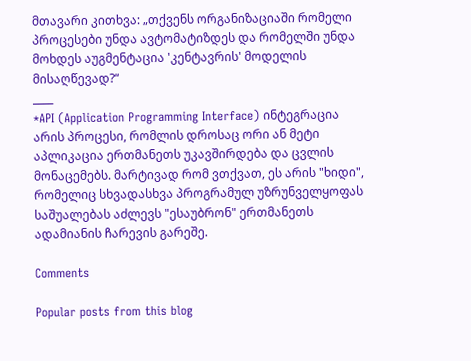მთავარი კითხვა: „თქვენს ორგანიზაციაში რომელი პროცესები უნდა ავტომატიზდეს და რომელში უნდა მოხდეს აუგმენტაცია 'კენტავრის' მოდელის მისაღწევად?“
____
*API (Application Programming Interface) ინტეგრაცია არის პროცესი, რომლის დროსაც ორი ან მეტი აპლიკაცია ერთმანეთს უკავშირდება და ცვლის მონაცემებს. მარტივად რომ ვთქვათ, ეს არის "ხიდი", რომელიც სხვადასხვა პროგრამულ უზრუნველყოფას საშუალებას აძლევს "ესაუბრონ" ერთმანეთს ადამიანის ჩარევის გარეშე.

Comments

Popular posts from this blog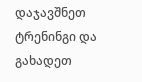დაჯავშნეთ ტრენინგი და გახადეთ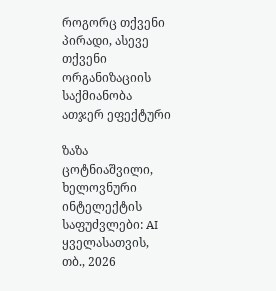როგორც თქვენი პირადი, ასევე თქვენი ორგანიზაციის საქმიანობა ათჯერ ეფექტური

ზაზა ცოტნიაშვილი, ხელოვნური ინტელექტის საფუძვლები: AI ყველასათვის, თბ., 2026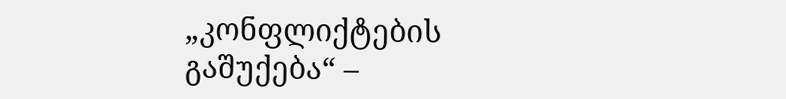„კონფლიქტების გაშუქება“ –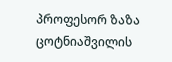პროფესორ ზაზა ცოტნიაშვილის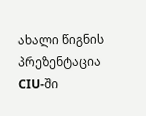ახალი წიგნის პრეზენტაცია CIU-ში